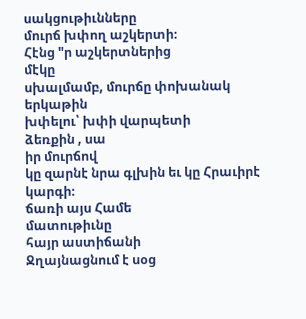սակցութիւնները
մուրճ խփող աշկերտի։
Հէնց "ր աշկերտներից
մէկը
սխալմամբ, մուրճը փոխանակ
երկաթին
խփելու՝ խփի վարպետի
ձեռքին , սա
իր մուրճով
կը զարնէ նրա գլխին եւ կը Հրաւիրէ կարգի։
ճառի այս Համե
մատութիւնը
հայր աստիճանի
Ջղայնացնում է սօց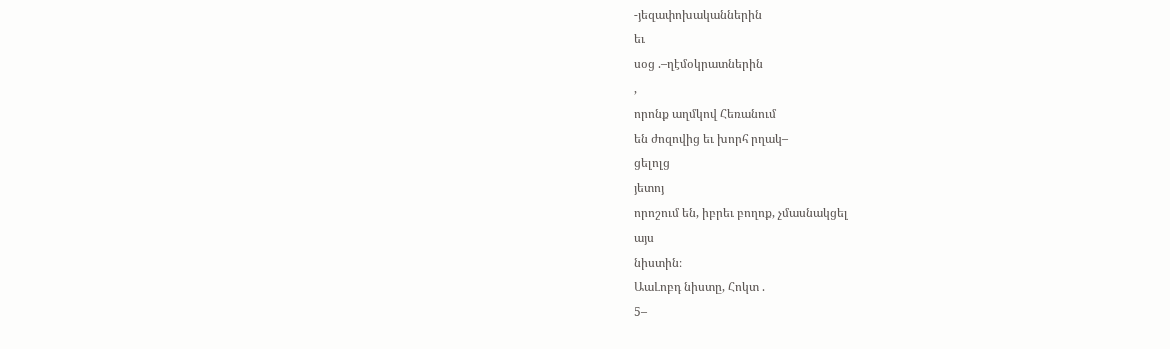-յեզափոխականներին
եւ
սօց .–ղէմօկրատներին
,
որոնք աղմկով Հեռանում
են ժոզովից եւ խորհ րղակ–
ցելոլց
յետոյ
որոշում են, իբրեւ բողոք, չմասնակցել
այս
նիստին։
ԱաԼոբդ նիստը, Հոկտ .
5–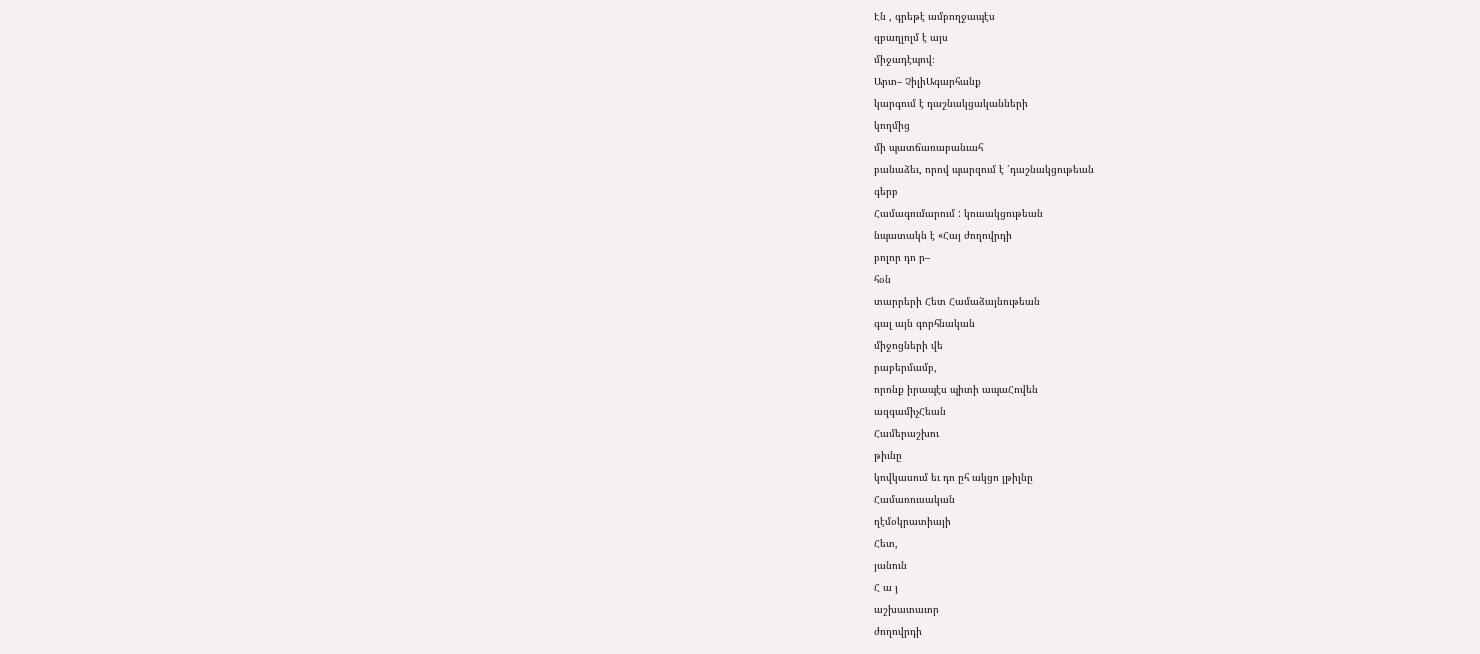Էն , գրեթէ ամբողջապէս
զբաղլոլմ է այս
միջադէպով։
Արտ– ՉիլիԱգարհանք
կարգում է դաշնակցականների
կողմից
մի պատճառաբանւահ
բանաձեւ, որով պարզում է ՛դաշնակցութեան
գերբ
Համագումարում : կուսակցութեան
նպատակն է «Հայ ժողովրդի
բոլոր դո ր–
հօն
տարրերի Հետ Համաձայնութեան
գալ այն գորհնական
միջոցների վե
րաբերմամբ,
որոնք իրապէս պիտի ապաՀովեն
ազգամիչՀեան
Համերաշխու
թիւնը
կովկասում եւ դո ըհ ակցո լթիլնը
Համառուսական
ղէմօկրատիայի
Հետ,
յանուն
Հ ա յ
աշխատաւոր
ժողովրդի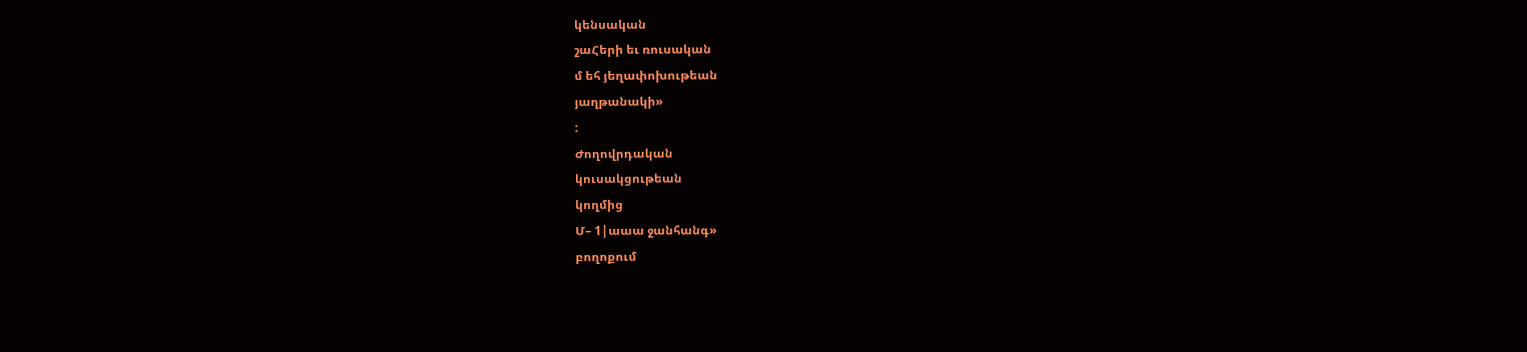կենսական
շաՀերի եւ ռուսական
մ եհ յեղափոխութեան
յաղթանակի»
:
Ժողովրդական
կուսակցութեան
կողմից
Մ– 1|աաա ջանհանգ»
բողոքում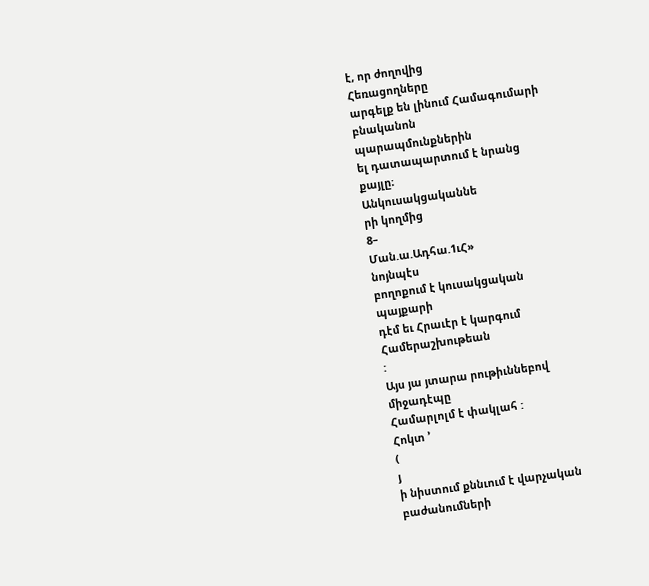է, որ ժողովից
Հեռացողները
արգելք են լինում Համագումարի
բնականոն
պարապմունքներին
ել դատապարտում է նրանց
քայլը։
Անկուսակցականնե
րի կողմից
8–
Ման.ա.Ադհա.1ւՀ»
նոյնպէս
բողոքում է կուսակցական
պայքարի
դէմ եւ Հրաւէր է կարգում
Համերաշխութեան
:
Այս յա յտարա րութիւննեբով
միջադէպը
Համարլոլմ է փակլահ :
Հոկտ ՚
(
յ
ի նիստում քննւում է վարչական
բաժանումների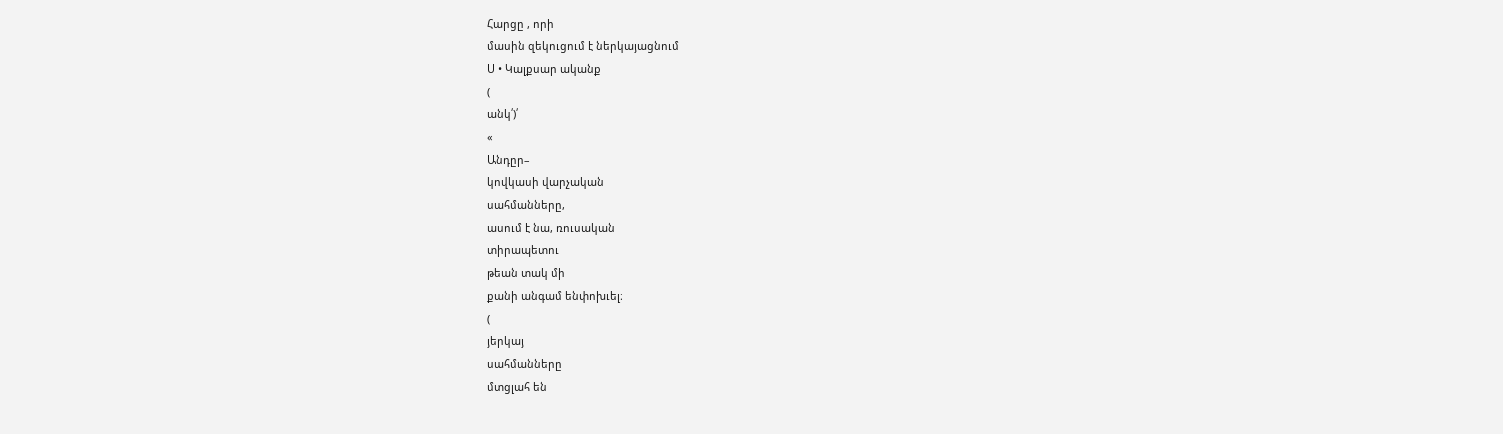Հարցը , որի
մասին զեկուցում է ներկայացնում
Ս • Կալքսար ականք
(
անկ՛)՛
«
Անդըր–
կովկասի վարչական
սահմանները,
ասում է նա, ռուսական
տիրապետու
թեան տակ մի
քանի անգամ ենփոխւել։
(
յերկայ
սահմանները
մտցլահ են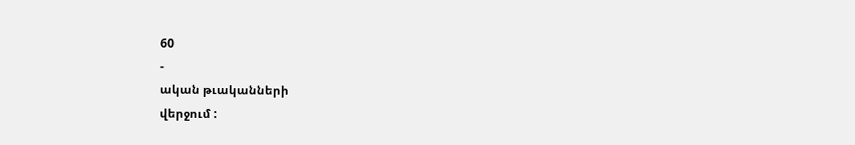60
-
ական թւականների
վերջում :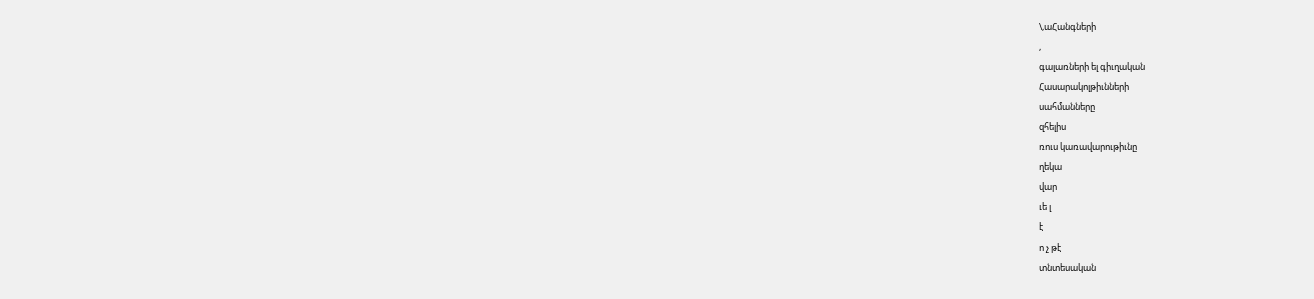\,աՀանգների
,
գալառների ել գիւղական
Հասարակոլթիւնների
սահմանները
զհելիս
ռուս կառավարութիւնը
ղեկա
վար
ւե լ
է
ո չ թէ
տնտեսական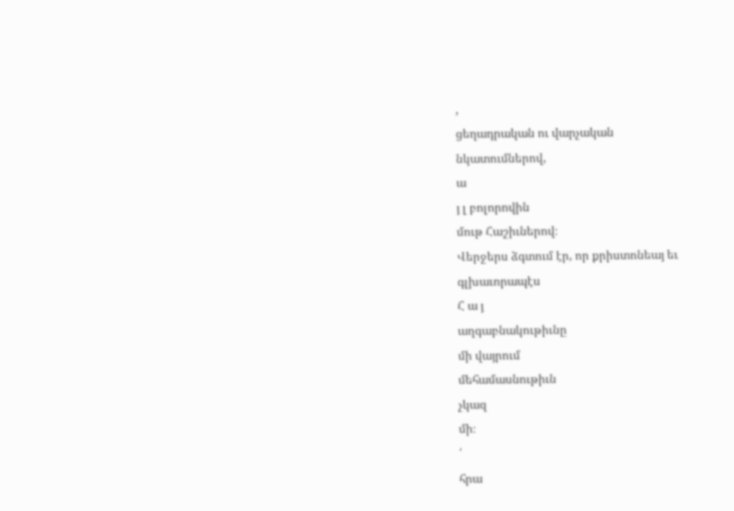,
ցեղադրական ու վարչական
նկատումներով,
ա
յ լ բոլորովին
մութ Հաշիւներով։
Վերջերս ձգտում էր, որ քրիստոնեայ եւ
գլխաւորապէս
Հ ա յ
աղգաբնակութիւնը
մի վայրում
մեհամասնութիւն
չկազ
մի։
՛
հրա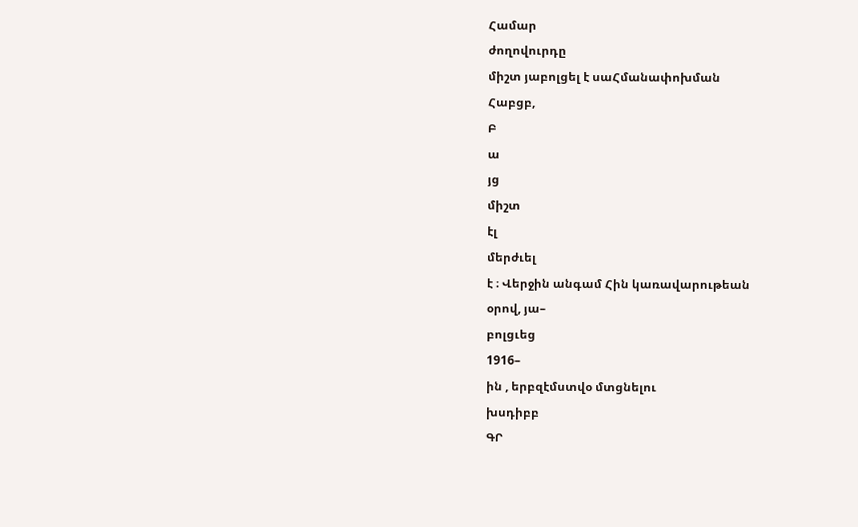Համար
ժողովուրդը
միշտ յաբոլցել է սաՀմանափոխման
Հաբցբ,
Բ
ա
յց
միշտ
էլ
մերժւել
է ։ Վերջին անգամ Հին կառավարութեան
օրով, յա–
բոլցւեց
1916–
ին , երբզէմստվօ մտցնելու
խսդիբբ
ԳՐ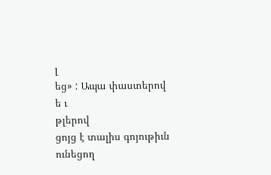լ
եց» : Ապա փաստերով
ե ւ
թլերով
ցոյց է տալիս գոյութիւն
ունեցող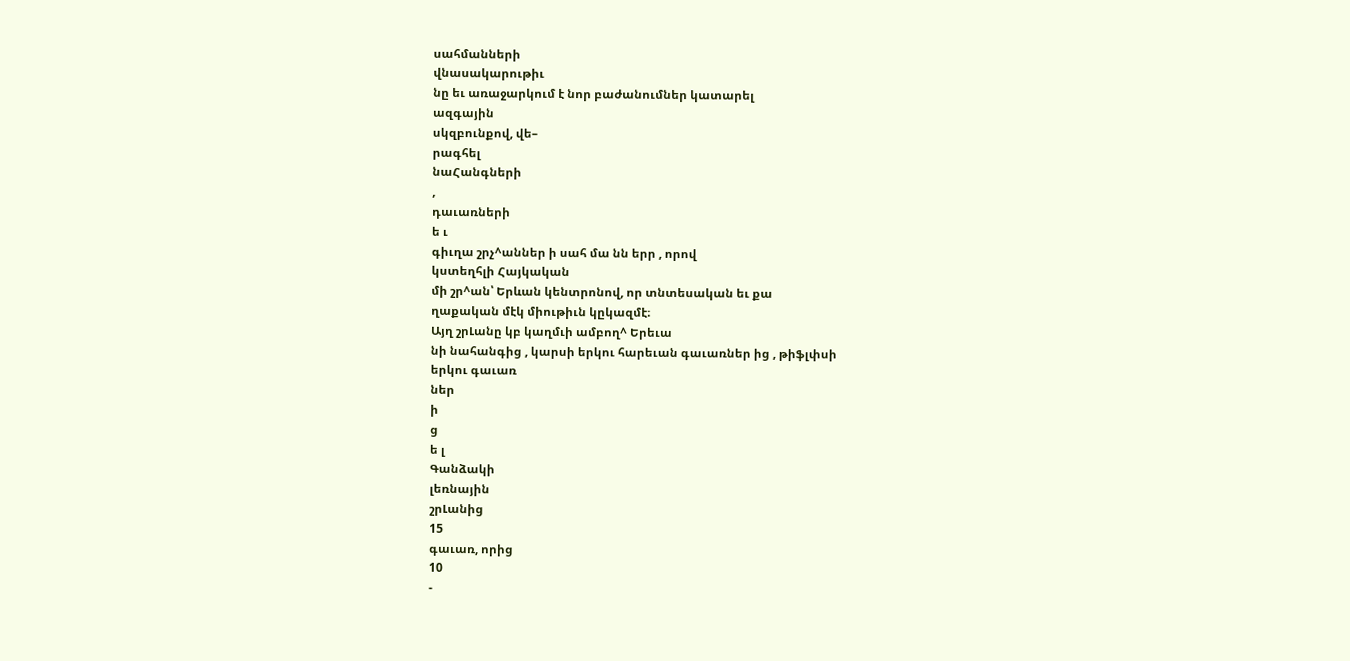սահմանների
վնասակարութիւ
նը եւ առաջարկում է նոր բաժանումներ կատարել
ազգային
սկզբունքով, վե–
րագհել
նաՀանգների
,
դաւառների
ե ւ
գիւղա շրչ^աններ ի սահ մա նն երր , որով
կստեղհլի Հայկական
մի շր^ան՝ Երևան կենտրոնով, որ տնտեսական եւ քա
ղաքական մէկ միութիւն կըկազմէ։
Այղ շրԼանը կբ կաղմւի ամբող^ Երեւա
նի նահանգից , կարսի երկու հարեւան գաւառներ ից , թիֆլփսի
երկու գաւառ
ներ
ի
ց
ե լ
Գանձակի
լեռնային
շրԼանից
15
գաւառ, որից
10
-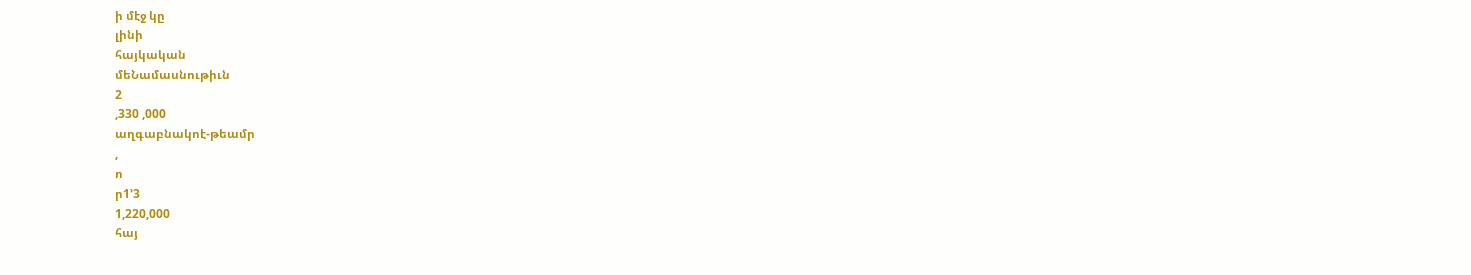ի մէջ կը
լինի
հայկական
մեՆամասնութիւն
2
,330 ,000
աղգաբնակոէ-թեամր
,
ո
ր1՚3
1,220,000
հայ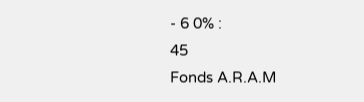- 6 0% :
45
Fonds A.R.A.M